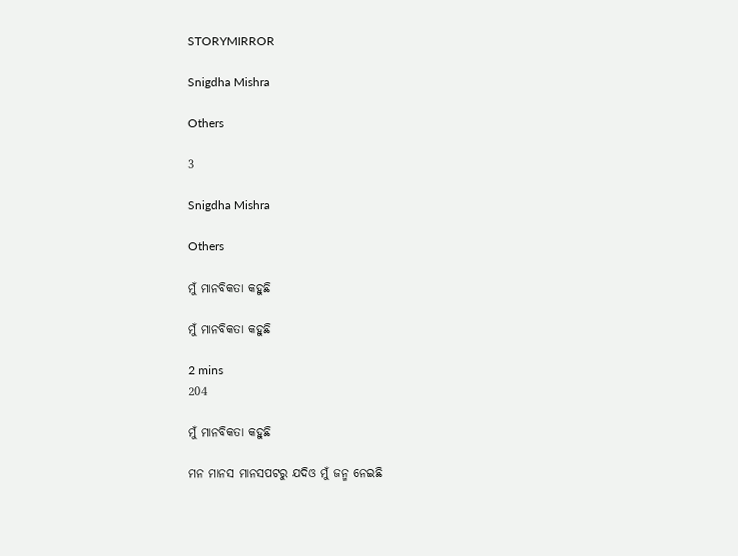STORYMIRROR

Snigdha Mishra

Others

3

Snigdha Mishra

Others

ମୁଁ ମାନବିକତା କହୁଛି

ମୁଁ ମାନବିକତା କହୁଛି

2 mins
204

ମୁଁ ମାନବିକତା କହୁଛି

ମନ ମାନସ ମାନସପଟରୁ ଯଦିଓ ମୁଁ ଜନ୍ମ ନେଇଛି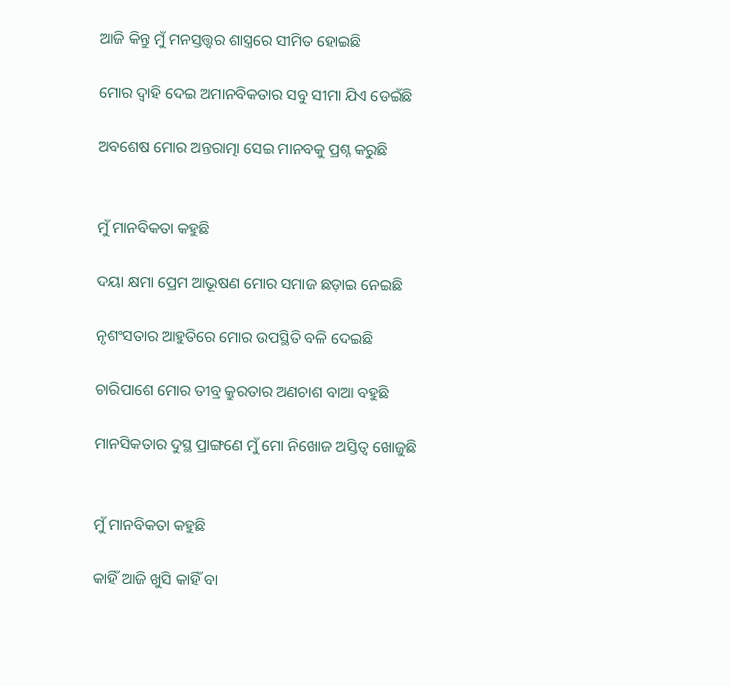ଆଜି କିନ୍ତୁ ମୁଁ ମନସ୍ତତ୍ତ୍ୱର ଶାସ୍ତ୍ରରେ ସୀମିତ ହୋଇଛି

ମୋର ଦ୍ୱାହି ଦେଇ ଅମାନବିକତାର ସବୁ ସୀମା ଯିଏ ଡେଇଁଛି

ଅବଶେଷ ମୋର ଅନ୍ତରାତ୍ମା ସେଇ ମାନବକୁ ପ୍ରଶ୍ନ କରୁଛି


ମୁଁ ମାନବିକତା କହୁଛି

ଦୟା କ୍ଷମା ପ୍ରେମ ଆଭୂଷଣ ମୋର ସମାଜ ଛଡ଼ାଇ ନେଇଛି

ନୃଶଂସତାର ଆହୁତିରେ ମୋର ଉପସ୍ଥିତି ବଳି ଦେଇଛି

ଚାରିପାଶେ ମୋର ତୀବ୍ର କ୍ରୁରତାର ଅଣଚାଶ ବାଆ ବହୁଛି

ମାନସିକତାର ଦୁସ୍ଥ ପ୍ରାଙ୍ଗଣେ ମୁଁ ମୋ ନିଖୋଜ ଅସ୍ତିତ୍ୱ ଖୋଜୁଛି


ମୁଁ ମାନବିକତା କହୁଛି

କାହିଁ ଆଜି ଖୁସି କାହିଁ ବା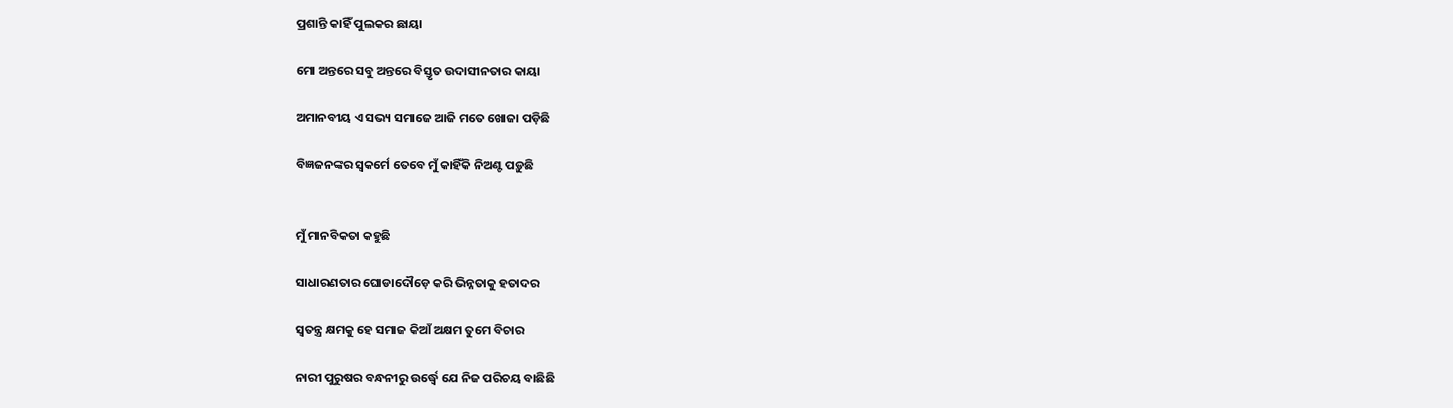ପ୍ରଶାନ୍ତି କାହିଁ ପୁଲକର ଛାୟା

ମୋ ଅନ୍ତରେ ସବୁ ଅନ୍ତରେ ବିସ୍ତୃତ ଉଦାସୀନତାର କାୟା

ଅମାନବୀୟ ଏ ସଭ୍ୟ ସମାଜେ ଆଜି ମତେ ଖୋଜା ପଡ଼ିଛି

ବିଜ୍ଞଜନଙ୍କର ସ୍ୱକର୍ମେ ତେବେ ମୁଁ କାହିଁକି ନିଅଣ୍ଟ ପଡ଼ୁଛି


ମୁଁ ମାନବିକତା କହୁଛି

ସାଧାରଣତାର ଘୋଡାଦୌଡ଼େ କରି ଭିନ୍ନତାକୁ ହତାଦର

ସ୍ୱତନ୍ତ୍ର କ୍ଷମକୁ ହେ ସମାଜ କିଆଁ ଅକ୍ଷମ ତୁମେ ବିଚାର

ନାରୀ ପୁରୁଷର ବନ୍ଧନୀରୁ ଉର୍ଦ୍ଧ୍ୱେ ଯେ ନିଜ ପରିଚୟ ବାଛିଛି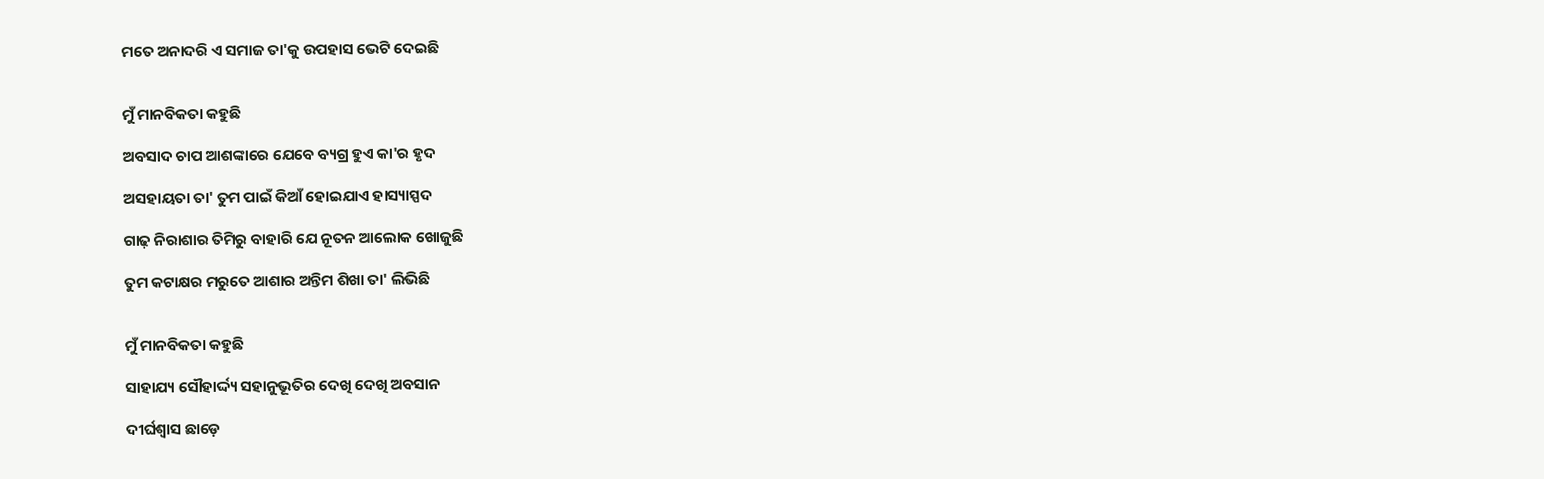ମତେ ଅନାଦରି ଏ ସମାଜ ତା'କୁ ଉପହାସ ଭେଟି ଦେଇଛି


ମୁଁ ମାନବିକତା କହୁଛି

ଅବସାଦ ଚାପ ଆଶଙ୍କାରେ ଯେବେ ବ୍ୟଗ୍ର ହୁଏ କା'ର ହୃଦ

ଅସହାୟତା ତା' ତୁମ ପାଇଁ କିଆଁ ହୋଇଯାଏ ହାସ୍ୟାସ୍ପଦ

ଗାଢ଼ ନିରାଶାର ତିମିରୁ ବାହାରି ଯେ ନୂତନ ଆଲୋକ ଖୋଜୁଛି

ତୁମ କଟାକ୍ଷର ମରୁତେ ଆଶାର ଅନ୍ତିମ ଶିଖା ତା' ଲିଭିଛି


ମୁଁ ମାନବିକତା କହୁଛି

ସାହାଯ୍ୟ ସୌହାର୍ଦ୍ଦ୍ୟ ସହାନୁଭୂତିର ଦେଖି ଦେଖି ଅବସାନ

ଦୀର୍ଘଶ୍ଵାସ ଛାଡ଼େ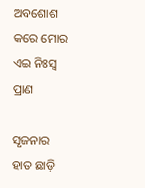ଅବଶୋଶ କରେ ମୋର ଏଇ ନିଃସ୍ୱ ପ୍ରାଣ

ସୃଜନାର ହାତ ଛାଡ଼ି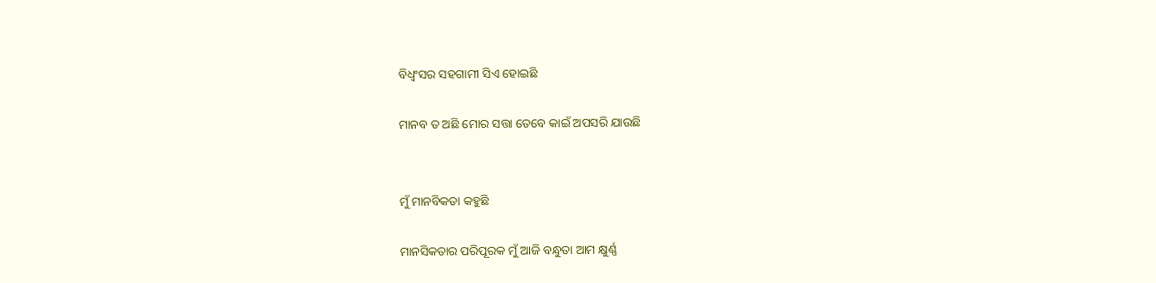ବିଧ୍ଵଂସର ସହଗାମୀ ସିଏ ହୋଇଛି

ମାନବ ତ ଅଛି ମୋର ସତ୍ତା ତେବେ କାଇଁ ଅପସରି ଯାଉଛି


ମୁଁ ମାନବିକତା କହୁଛି

ମାନସିକତାର ପରିପୂରକ ମୁଁ ଆଜି ବନ୍ଧୁତା ଆମ କ୍ଷୁର୍ଣ୍ଣ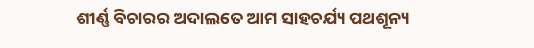ଶୀର୍ଣ୍ଣ ବିଚାରର ଅଦାଲତେ ଆମ ସାହଚର୍ଯ୍ୟ ପଥଶୂନ୍ୟ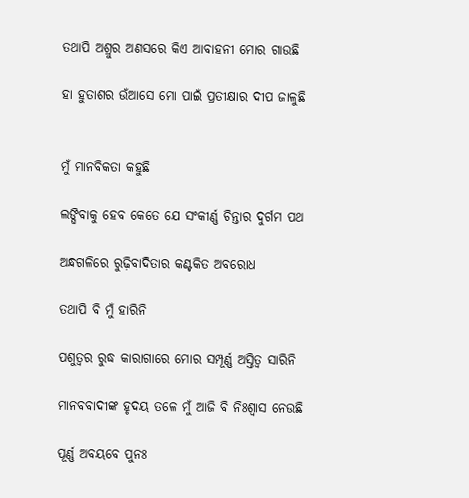ତଥାପି ଅଶ୍ରୁର ଅଣସରେ କିଏ ଆବାହନୀ ମୋର ଗାଉଛି

ହା ହୁତାଶର ଉଁଆସେ ମୋ ପାଇଁ ପ୍ରତୀକ୍ଷାର ଦୀପ ଜାଳୁଛି


ମୁଁ ମାନବିକତା କହୁଛି

ଲଙ୍ଘିବାକୁ ହେବ କେତେ ଯେ ସଂକୀର୍ଣ୍ଣ ଚିନ୍ତାର ଦୁର୍ଗମ ପଥ

ଅନ୍ଧଗଳିରେ ରୁଢ଼ିବାଦିତାର କଣ୍ଟକିତ ଅବରୋଧ

ତଥାପି ବି ମୁଁ ହାରିନି

ପଶୁତ୍ୱର ରୁଦ୍ଧ କାରାଗାରେ ମୋର ସମ୍ପୂର୍ଣ୍ଣ ଅସ୍ତିତ୍ୱ ସାରିନି

ମାନବବାଦୀଙ୍କ ହୃଦୟ ତଳେ ମୁଁ ଆଜି ବି ନିଃଶ୍ୱାସ ନେଉଛି

ପୂର୍ଣ୍ଣ ଅବୟବେ ପୁନଃ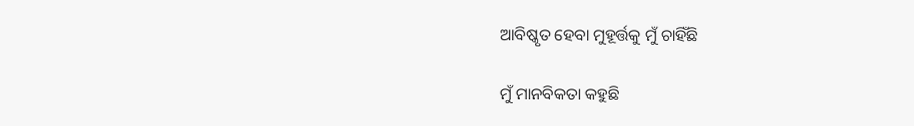ଆବିଷ୍କୃତ ହେବା ମୁହୂର୍ତ୍ତକୁ ମୁଁ ଚାହିଁଛି

ମୁଁ ମାନବିକତା କହୁଛି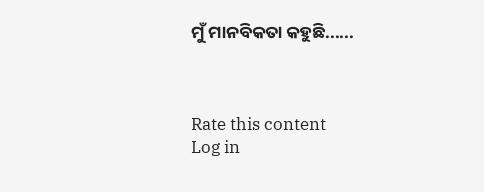ମୁଁ ମାନବିକତା କହୁଛି......



Rate this content
Log in